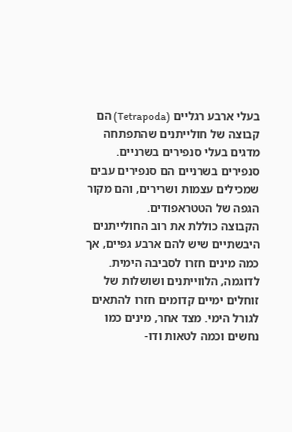בעלי ארבע רגליים (Tetrapoda) הם קבוצה של חולייתנים שהתפתחה מדגים בעלי סנפירים בשרניים. סנפירים בשרניים הם סנפירים עבים שמכילים עצמות ושרירים, והם מקור הגפה של הטטראפודים.
הקבוצה כוללת את רוב החולייתנים היבשתיים שיש להם ארבע גפיים, אך כמה מינים חזרו לסביבה הימית. לדוגמה, הלווייתנים ושושלות של זוחלים ימיים קדומים חזרו להתאים לגורל הימי. מצד אחר, מינים כמו נחשים וכמה לטאות ודו-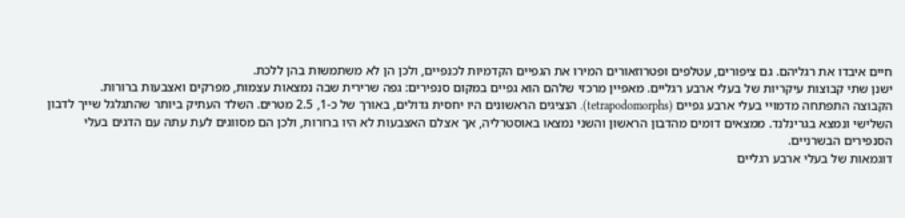חיים איבדו את רגליהם. גם ציפורים, עטלפים ופטרוזאורים המירו את הגפיים הקדמיות לכנפיים, ולכן הן לא משתמשות בהן ללכת.
ישנן שתי קבוצות עיקריות של בעלי ארבע רגליים. מאפיין מרכזי שלהם הוא גפיים במקום סנפירים: גפה שרירית שבה נמצאות עצמות, מפרקים ואצבעות ברורות.
הקבוצה התפתחה מדמויי בעלי ארבע גפיים (tetrapodomorphs). הנציגים הראשונים היו יחסית גדולים, באורך של כ-1, 2.5 מטרים. השלד העתיק ביותר שהתגלגל שייך לדבון השלישי ונמצא בגרינלנד. ממצאים דומים מהדבון הראשון והשני נמצאו באוסטרליה, אך אצלם האצבעות לא היו ברורות, ולכן הם מסווגים לעת עתה עם הדגים בעלי הסנפירים הבשרניים.
דוגמאות של בעלי ארבע רגליים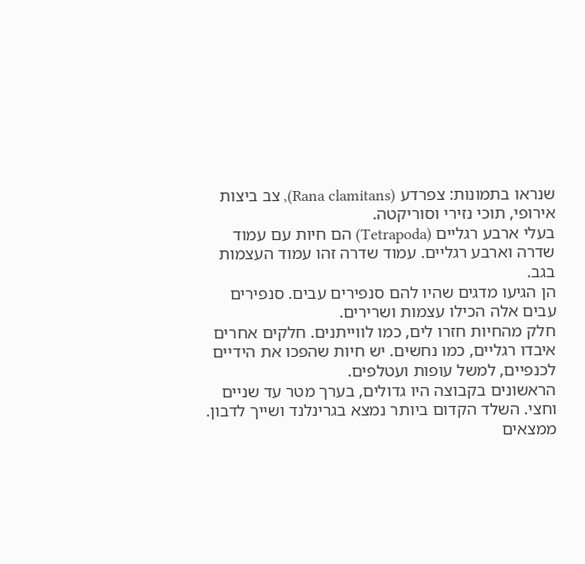שנראו בתמונות: צפרדע (Rana clamitans), צב ביצות אירופי, תוכי נזירי וסוריקטה.
בעלי ארבע רגליים (Tetrapoda) הם חיות עם עמוד שדרה וארבע רגליים. עמוד שדרה זהו עמוד העצמות בגב.
הן הגיעו מדגים שהיו להם סנפירים עבים. סנפירים עבים אלה הכילו עצמות ושרירים.
חלק מהחיות חזרו לים, כמו לווייתנים. חלקים אחרים איבדו רגליים, כמו נחשים. יש חיות שהפכו את הידיים לכנפיים, למשל עופות ועטלפים.
הראשונים בקבוצה היו גדולים, בערך מטר עד שניים וחצי. השלד הקדום ביותר נמצא בגרינלנד ושייך לדבון. ממצאים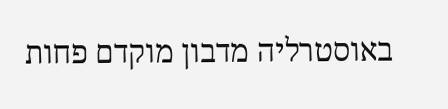באוסטרליה מדבון מוקדם פחות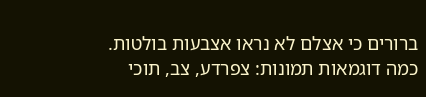ברורים כי אצלם לא נראו אצבעות בולטות.
כמה דוגמאות תמונות: צפרדע, צב, תוכי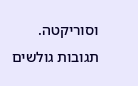וסוריקטה.
תגובות גולשים